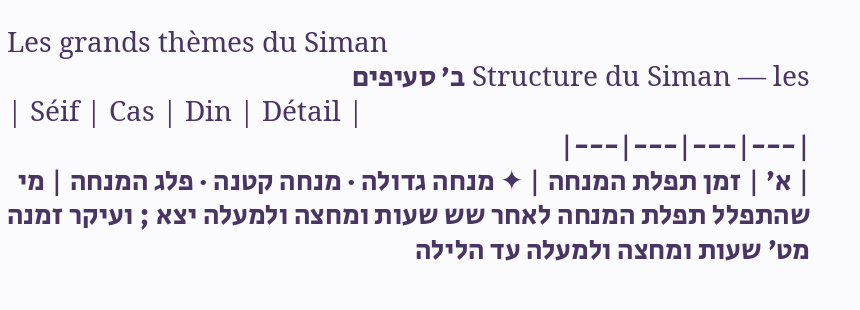Les grands thèmes du Siman
Structure du Siman — les ב׳ סעיפים
| Séif | Cas | Din | Détail |
|---|---|---|---|
| א׳ | זמן תפלת המנחה | ✦ מנחה גדולה · מנחה קטנה · פלג המנחה | מי שהתפלל תפלת המנחה לאחר שש שעות ומחצה ולמעלה יצא ; ועיקר זמנה מט׳ שעות ומחצה ולמעלה עד הלילה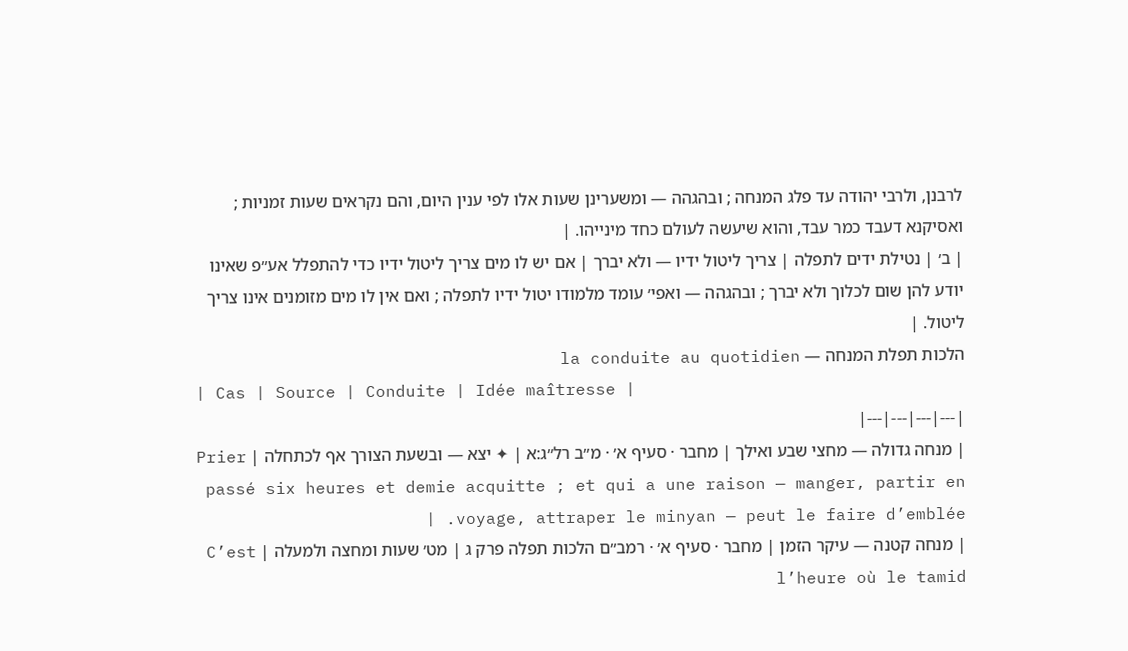לרבנן, ולרבי יהודה עד פלג המנחה ; ובהגהה — ומשערינן שעות אלו לפי ענין היום, והם נקראים שעות זמניות ; ואסיקנא דעבד כמר עבד, והוא שיעשה לעולם כחד מינייהו. |
| ב׳ | נטילת ידים לתפלה | צריך ליטול ידיו — ולא יברך | אם יש לו מים צריך ליטול ידיו כדי להתפלל אע״פ שאינו יודע להן שום לכלוך ולא יברך ; ובהגהה — ואפי׳ עומד מלמודו יטול ידיו לתפלה ; ואם אין לו מים מזומנים אינו צריך ליטול. |
הלכות תפלת המנחה — la conduite au quotidien
| Cas | Source | Conduite | Idée maîtresse |
|---|---|---|---|
| מנחה גדולה — מחצי שבע ואילך | מחבר · סעיף א׳ · מ״ב רל״ג:א | ✦ יצא — ובשעת הצורך אף לכתחלה | Prier passé six heures et demie acquitte ; et qui a une raison — manger, partir en voyage, attraper le minyan — peut le faire d’emblée. |
| מנחה קטנה — עיקר הזמן | מחבר · סעיף א׳ · רמב״ם הלכות תפלה פרק ג | מט׳ שעות ומחצה ולמעלה | C’est l’heure où le tamid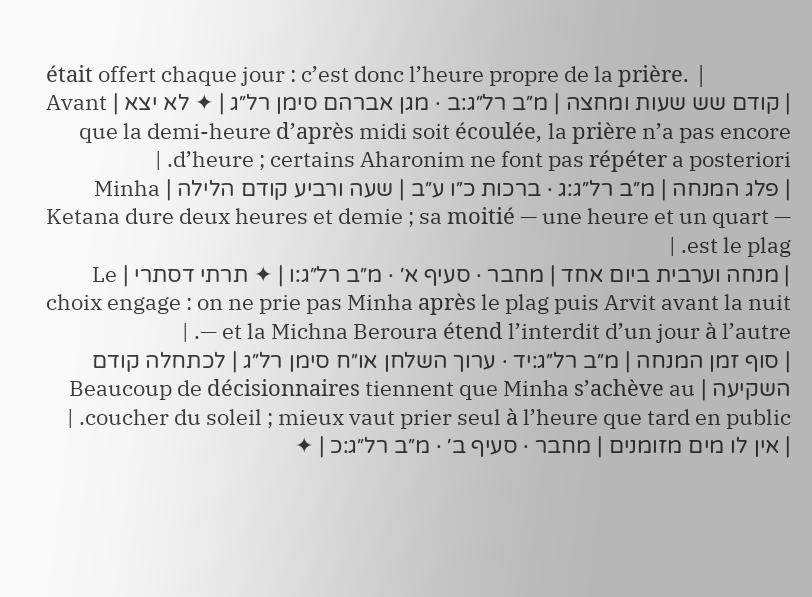était offert chaque jour : c’est donc l’heure propre de la prière. |
| קודם שש שעות ומחצה | מ״ב רל״ג:ב · מגן אברהם סימן רל״ג | ✦ לא יצא | Avant que la demi-heure d’après midi soit écoulée, la prière n’a pas encore d’heure ; certains Aharonim ne font pas répéter a posteriori. |
| פלג המנחה | מ״ב רל״ג:ג · ברכות כ״ו ע״ב | שעה ורביע קודם הלילה | Minha Ketana dure deux heures et demie ; sa moitié — une heure et un quart — est le plag. |
| מנחה וערבית ביום אחד | מחבר · סעיף א׳ · מ״ב רל״ג:ו | ✦ תרתי דסתרי | Le choix engage : on ne prie pas Minha après le plag puis Arvit avant la nuit — et la Michna Beroura étend l’interdit d’un jour à l’autre. |
| סוף זמן המנחה | מ״ב רל״ג:יד · ערוך השלחן או״ח סימן רל״ג | לכתחלה קודם השקיעה | Beaucoup de décisionnaires tiennent que Minha s’achève au coucher du soleil ; mieux vaut prier seul à l’heure que tard en public. |
| אין לו מים מזומנים | מחבר · סעיף ב׳ · מ״ב רל״ג:כ | ✦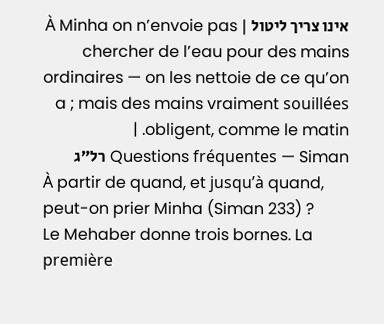אינו צריך ליטול | À Minha on n’envoie pas chercher de l’eau pour des mains ordinaires — on les nettoie de ce qu’on a ; mais des mains vraiment souillées obligent, comme le matin. |
Questions fréquentes — Siman רל״ג
À partir de quand, et jusqu’à quand, peut-on prier Minha (Siman 233) ?
Le Mehaber donne trois bornes. La première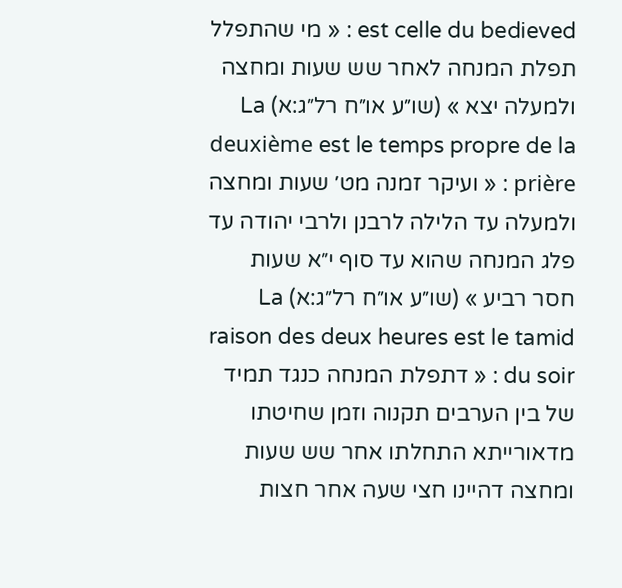est celle du bedieved : « מי שהתפלל תפלת המנחה לאחר שש שעות ומחצה ולמעלה יצא » (שו״ע או״ח רל״ג:א) La deuxième est le temps propre de la prière : « ועיקר זמנה מט׳ שעות ומחצה ולמעלה עד הלילה לרבנן ולרבי יהודה עד פלג המנחה שהוא עד סוף י״א שעות חסר רביע » (שו״ע או״ח רל״ג:א) La raison des deux heures est le tamid du soir : « דתפלת המנחה כנגד תמיד של בין הערבים תקנוה וזמן שחיטתו מדאורייתא התחלתו אחר שש שעות ומחצה דהיינו חצי שעה אחר חצות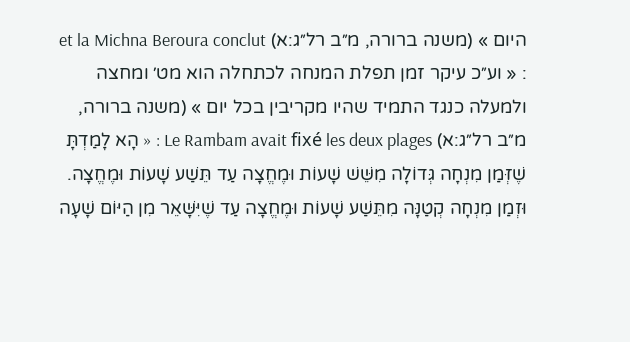היום » (משנה ברורה, מ״ב רל״ג:א) et la Michna Beroura conclut : « וע״כ עיקר זמן תפלת המנחה לכתחלה הוא מט׳ ומחצה ולמעלה כנגד התמיד שהיו מקריבין בכל יום » (משנה ברורה, מ״ב רל״ג:א) Le Rambam avait fixé les deux plages : « הָא לָמַדְתָּ שֶׁזְּמַן מִנְחָה גְּדוֹלָה מִשֵּׁשׁ שָׁעוֹת וּמֶחֱצָה עַד תֵּשַׁע שָׁעוֹת וּמֶחֱצָה. וּזְמַן מִנְחָה קְטַנָּה מִתֵּשַׁע שָׁעוֹת וּמֶחֱצָה עַד שֶׁיִּשָּׁאֵר מִן הַיּוֹם שָׁעָה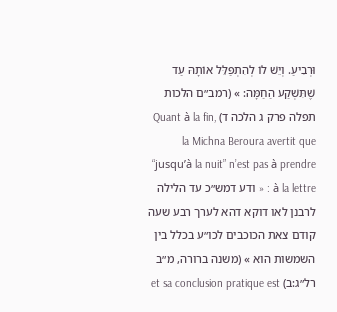וּרְבִיעַ. וְיֵשׁ לוֹ לְהִתְפַּלֵּל אוֹתָהּ עַד שֶׁתִּשְׁקַע הַחַמָּה: » (רמב״ם הלכות תפלה פרק ג הלכה ד) Quant à la fin, la Michna Beroura avertit que “jusqu’à la nuit” n’est pas à prendre à la lettre : « ודע דמש״כ עד הלילה לרבנן לאו דוקא דהא לערך רבע שעה קודם צאת הכוכבים לכו״ע בכלל בין השמשות הוא » (משנה ברורה, מ״ב רל״ג:ב) et sa conclusion pratique est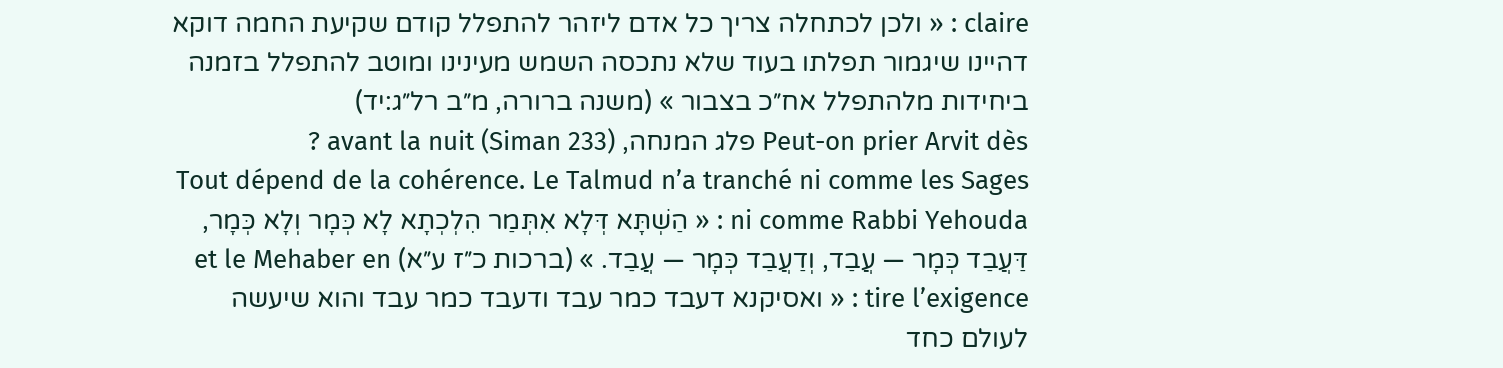claire : « ולכן לכתחלה צריך כל אדם ליזהר להתפלל קודם שקיעת החמה דוקא דהיינו שיגמור תפלתו בעוד שלא נתכסה השמש מעינינו ומוטב להתפלל בזמנה ביחידות מלהתפלל אח״כ בצבור » (משנה ברורה, מ״ב רל״ג:יד)
Peut-on prier Arvit dès פלג המנחה, avant la nuit (Siman 233) ?
Tout dépend de la cohérence. Le Talmud n’a tranché ni comme les Sages ni comme Rabbi Yehouda : « הַשְׁתָּא דְּלָא אִתְּמַר הִלְכְתָא לָא כְּמָר וְלָא כְּמָר, דַּעֲבַד כְּמָר — עֲבַד, וְדַעֲבַד כְּמָר — עֲבַד. » (ברכות כ״ז ע״א) et le Mehaber en tire l’exigence : « ואסיקנא דעבד כמר עבד ודעבד כמר עבד והוא שיעשה לעולם כחד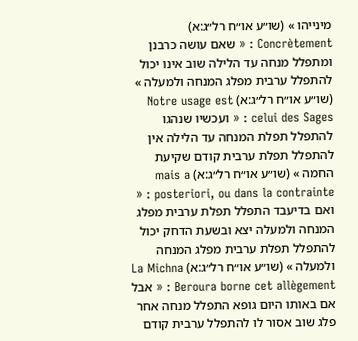מינייהו » (שו״ע או״ח רל״ג:א) Concrètement : « שאם עושה כרבנן ומתפלל מנחה עד הלילה שוב אינו יכול להתפלל ערבית מפלג המנחה ולמעלה » (שו״ע או״ח רל״ג:א) Notre usage est celui des Sages : « ועכשיו שנהגו להתפלל תפלת המנחה עד הלילה אין להתפלל תפלת ערבית קודם שקיעת החמה » (שו״ע או״ח רל״ג:א) mais a posteriori, ou dans la contrainte : « ואם בדיעבד התפלל תפלת ערבית מפלג המנחה ולמעלה יצא ובשעת הדחק יכול להתפלל תפלת ערבית מפלג המנחה ולמעלה » (שו״ע או״ח רל״ג:א) La Michna Beroura borne cet allègement : « אבל אם באותו היום גופא התפלל מנחה אחר פלג שוב אסור לו להתפלל ערבית קודם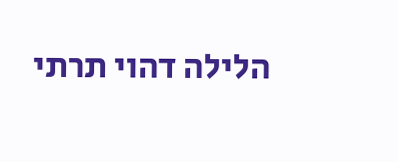הלילה דהוי תרתי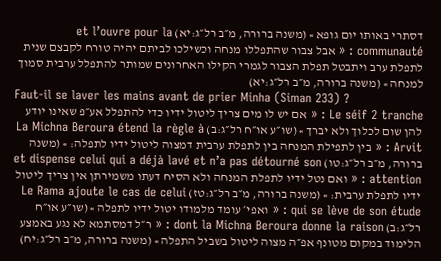דסתרי באותו יום גופא » (משנה ברורה, מ״ב רל״ג:יא) et l’ouvre pour la communauté : « אבל צבור שהתפללו מנחה וכשילכו לביתם יהיה טורח לקבצם שנית לתפלת ערב ויתבטל תפלת הצבור לגמרי הקילו האחרונים שמותר להתפלל ערבית סמוך למנחה » (משנה ברורה, מ״ב רל״ג:יא)
Faut-il se laver les mains avant de prier Minha (Siman 233) ?
Le séif 2 tranche : « אם יש לו מים צריך ליטול ידיו כדי להתפלל אע״פ שאינו יודע להן שום לכלוך ולא יברך » (שו״ע או״ח רל״ג:ב) La Michna Beroura étend la règle à Arvit : « בין לתפילת המנחה בין לתפלת ערבית דמצוה ליטול ידיו לתפלה: » (משנה ברורה, מ״ב רל״ג:טו) et dispense celui qui a déjà lavé et n’a pas détourné son attention : « ואם נטל ידיו לתפלת המנחה ולא הסיח דעתו משמירתן אין צריך ליטול ידיו לתפלת ערבית: » (משנה ברורה, מ״ב רל״ג:טז) Le Rama ajoute le cas de celui qui se lève de son étude : « ואפי׳ עומד מלמודו יטול ידיו לתפלה » (שו״ע או״ח רל״ג:ב) dont la Michna Beroura donne la raison : « ר״ל דמסתמא לא נגע באמצע הלימוד במקום מטונף אפ״ה מצוה ליטול בשביל התפלה » (משנה ברורה, מ״ב רל״ג:יח)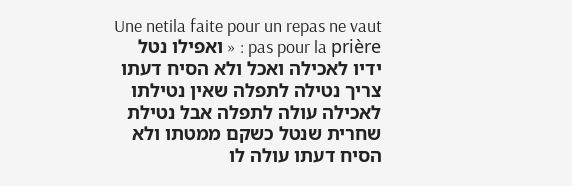Une netila faite pour un repas ne vaut pas pour la prière : « ואפילו נטל ידיו לאכילה ואכל ולא הסיח דעתו צריך נטילה לתפלה שאין נטילתו לאכילה עולה לתפלה אבל נטילת שחרית שנטל כשקם ממטתו ולא הסיח דעתו עולה לו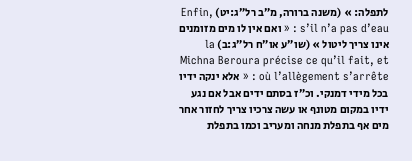לתפלה: » (משנה ברורה, מ״ב רל״ג:יט) Enfin, s’il n’a pas d’eau : « ואם אין לו מים מזומנים אינו צריך ליטול » (שו״ע או״ח רל״ג:ב) la Michna Beroura précise ce qu’il fait, et où l’allègement s’arrête : « אלא ינקה ידיו בכל מידי דמנקי. וכ״ז בסתם ידים אבל אם נגע ידיו במקום מטונף או עשה צרכיו צריך לחזור אחר מים אף בתפלת מנחה ומעריב וכמו בתפלת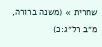שחרית » (משנה ברורה, מ״ב רל״ג:כ)